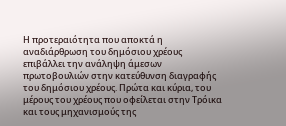Η προτεραιότητα που αποκτά η αναδιάρθρωση του δημόσιου χρέους επιβάλλει την ανάληψη άμεσων πρωτοβουλιών στην κατεύθυνση διαγραφής του δημόσιου χρέους. Πρώτα και κύρια, του μέρους του χρέους που οφείλεται στην Τρόικα και τους μηχανισμούς της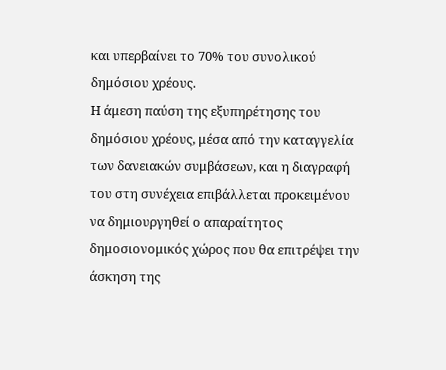και υπερβαίνει το 70% του συνολικού δημόσιου χρέους.
Η άμεση παύση της εξυπηρέτησης του δημόσιου χρέους, μέσα από την καταγγελία των δανειακών συμβάσεων, και η διαγραφή του στη συνέχεια επιβάλλεται προκειμένου να δημιουργηθεί ο απαραίτητος δημοσιονομικός χώρος που θα επιτρέψει την άσκηση της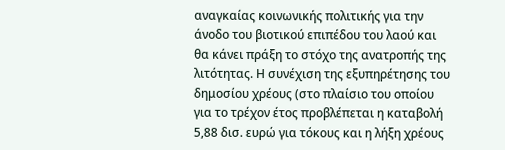αναγκαίας κοινωνικής πολιτικής για την άνοδο του βιοτικού επιπέδου του λαού και θα κάνει πράξη το στόχο της ανατροπής της λιτότητας. Η συνέχιση της εξυπηρέτησης του δημοσίου χρέους (στο πλαίσιο του οποίου για το τρέχον έτος προβλέπεται η καταβολή 5,88 δισ. ευρώ για τόκους και η λήξη χρέους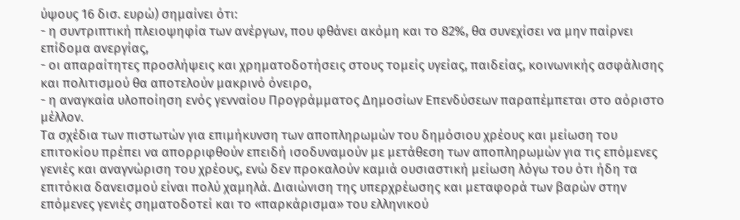ύψους 16 δισ. ευρώ) σημαίνει ότι:
- η συντριπτική πλειοψηφία των ανέργων, που φθάνει ακόμη και το 82%, θα συνεχίσει να μην παίρνει επίδομα ανεργίας,
- οι απαραίτητες προσλήψεις και χρηματοδοτήσεις στους τομείς υγείας, παιδείας, κοινωνικής ασφάλισης και πολιτισμού θα αποτελούν μακρινό όνειρο,
- η αναγκαία υλοποίηση ενός γενναίου Προγράμματος Δημοσίων Επενδύσεων παραπέμπεται στο αόριστο μέλλον.
Τα σχέδια των πιστωτών για επιμήκυνση των αποπληρωμών του δημόσιου χρέους και μείωση του επιτοκίου πρέπει να απορριφθούν επειδή ισοδυναμούν με μετάθεση των αποπληρωμών για τις επόμενες γενιές και αναγνώριση του χρέους, ενώ δεν προκαλούν καμιά ουσιαστική μείωση λόγω του ότι ήδη τα επιτόκια δανεισμού είναι πολύ χαμηλά. Διαιώνιση της υπερχρέωσης και μεταφορά των βαρών στην επόμενες γενιές σηματοδοτεί και το «παρκάρισμα» του ελληνικού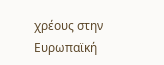χρέους στην Ευρωπαϊκή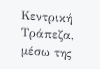Κεντρική Τράπεζα, μέσω της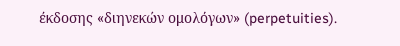έκδοσης «διηνεκών ομολόγων» (perpetuities).